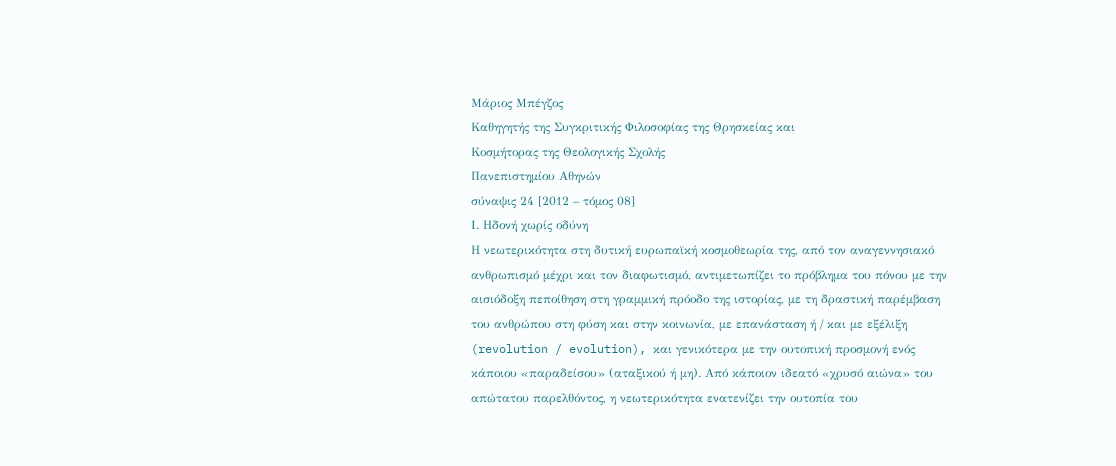Μάριος Μπέγζος
Καθηγητής της Συγκριτικής Φιλοσοφίας της Θρησκείας και
Κοσμήτορας της Θεολογικής Σχολής
Πανεπιστημίου Αθηνών
σύναψις 24 [2012 – τόμος 08]
Ι. Ηδονή χωρίς οδύνη
Η νεωτερικότητα στη δυτική ευρωπαϊκή κοσμοθεωρία της, από τον αναγεννησιακό ανθρωπισμό μέχρι και τον διαφωτισμό, αντιμετωπίζει το πρόβλημα του πόνου με την αισιόδοξη πεποίθηση στη γραμμική πρόοδο της ιστορίας, με τη δραστική παρέμβαση του ανθρώπου στη φύση και στην κοινωνία, με επανάσταση ή / και με εξέλιξη (revolution / evolution), και γενικότερα με την ουτοπική προσμονή ενός κάποιου «παραδείσου» (αταξικού ή μη). Από κάποιον ιδεατό «χρυσό αιώνα» του απώτατου παρελθόντος, η νεωτερικότητα ενατενίζει την ουτοπία του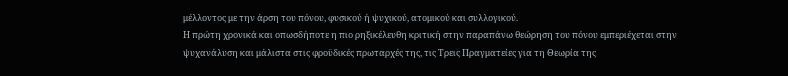μέλλοντος με την άρση του πόνου, φυσικού ή ψυχικού, ατομικού και συλλογικού.
Η πρώτη χρονικά και οπωσδήποτε η πιο ρηξικέλευθη κριτική στην παραπάνω θεώρηση του πόνου εμπεριέχεται στην ψυχανάλυση και μάλιστα στις φροϋδικές πρωταρχές της, τις Τρεις Πραγματείες για τη Θεωρία της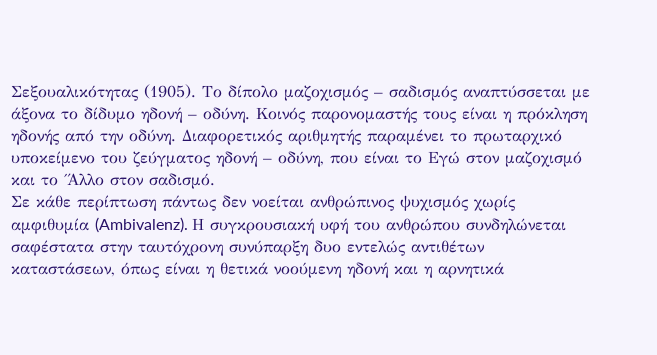Σεξουαλικότητας (1905). Το δίπολο μαζοχισμός – σαδισμός αναπτύσσεται με άξονα το δίδυμο ηδονή – οδύνη. Κοινός παρονομαστής τους είναι η πρόκληση ηδονής από την οδύνη. Διαφορετικός αριθμητής παραμένει το πρωταρχικό υποκείμενο του ζεύγματος ηδονή – οδύνη, που είναι το Εγώ στον μαζοχισμό και το ΄Άλλο στον σαδισμό.
Σε κάθε περίπτωση πάντως δεν νοείται ανθρώπινος ψυχισμός χωρίς αμφιθυμία (Ambivalenz). Η συγκρουσιακή υφή του ανθρώπου συνδηλώνεται σαφέστατα στην ταυτόχρονη συνύπαρξη δυο εντελώς αντιθέτων καταστάσεων, όπως είναι η θετικά νοούμενη ηδονή και η αρνητικά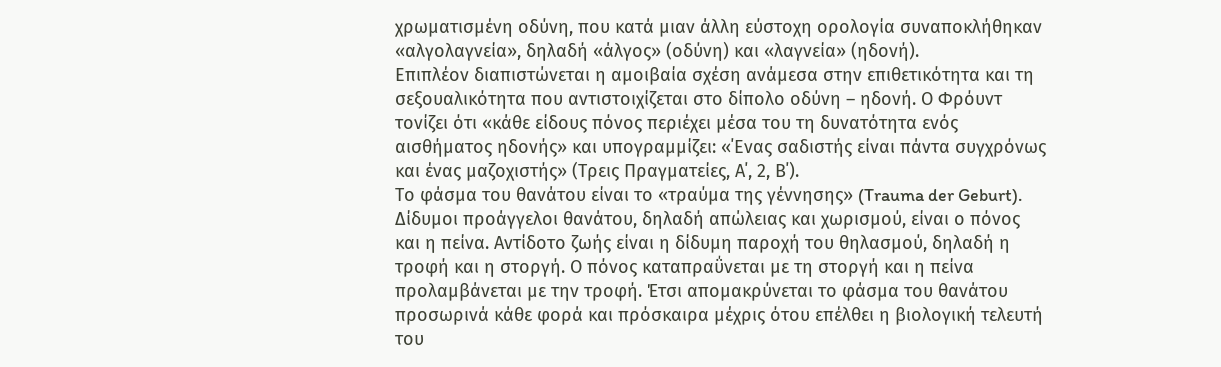χρωματισμένη οδύνη, που κατά μιαν άλλη εύστοχη ορολογία συναποκλήθηκαν «αλγολαγνεία», δηλαδή «άλγος» (οδύνη) και «λαγνεία» (ηδονή).
Επιπλέον διαπιστώνεται η αμοιβαία σχέση ανάμεσα στην επιθετικότητα και τη σεξουαλικότητα που αντιστοιχίζεται στο δίπολο οδύνη – ηδονή. Ο Φρόυντ τονίζει ότι «κάθε είδους πόνος περιέχει μέσα του τη δυνατότητα ενός αισθήματος ηδονής» και υπογραμμίζει: «΄Ενας σαδιστής είναι πάντα συγχρόνως και ένας μαζοχιστής» (Τρεις Πραγματείες, Α΄, 2, Β΄).
Το φάσμα του θανάτου είναι το «τραύμα της γέννησης» (Trauma der Geburt). Δίδυμοι προάγγελοι θανάτου, δηλαδή απώλειας και χωρισμού, είναι ο πόνος και η πείνα. Αντίδοτο ζωής είναι η δίδυμη παροχή του θηλασμού, δηλαδή η τροφή και η στοργή. Ο πόνος καταπραΰνεται με τη στοργή και η πείνα προλαμβάνεται με την τροφή. Έτσι απομακρύνεται το φάσμα του θανάτου προσωρινά κάθε φορά και πρόσκαιρα μέχρις ότου επέλθει η βιολογική τελευτή του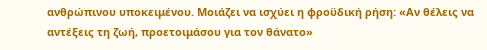ανθρώπινου υποκειμένου. Μοιάζει να ισχύει η φροϋδική ρήση: «Αν θέλεις να αντέξεις τη ζωή, προετοιμάσου για τον θάνατο»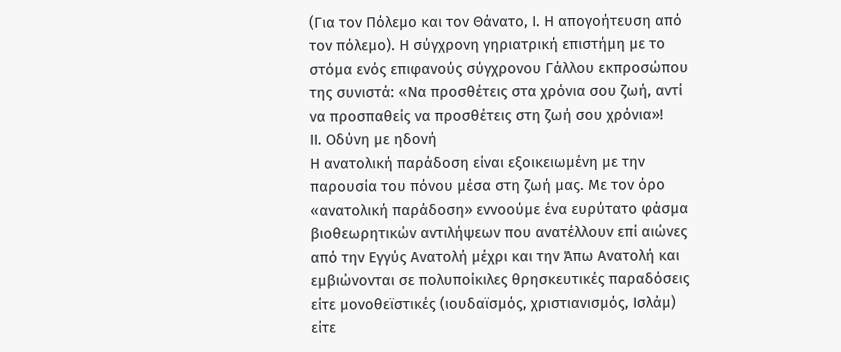(Για τον Πόλεμο και τον Θάνατο, Ι. Η απογοήτευση από τον πόλεμο). Η σύγχρονη γηριατρική επιστήμη με το στόμα ενός επιφανούς σύγχρονου Γάλλου εκπροσώπου της συνιστά: «Να προσθέτεις στα χρόνια σου ζωή, αντί να προσπαθείς να προσθέτεις στη ζωή σου χρόνια»!
ΙΙ. Οδύνη με ηδονή
Η ανατολική παράδοση είναι εξοικειωμένη με την παρουσία του πόνου μέσα στη ζωή μας. Με τον όρο «ανατολική παράδοση» εννοούμε ένα ευρύτατο φάσμα βιοθεωρητικών αντιλήψεων που ανατέλλουν επί αιώνες από την Εγγύς Ανατολή μέχρι και την Άπω Ανατολή και εμβιώνονται σε πολυποίκιλες θρησκευτικές παραδόσεις είτε μονοθεϊστικές (ιουδαϊσμός, χριστιανισμός, Ισλάμ) είτε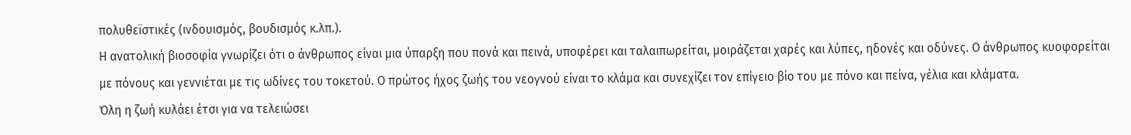πολυθεϊστικές (ινδουισμός, βουδισμός κ.λπ.).
Η ανατολική βιοσοφία γνωρίζει ότι ο άνθρωπος είναι μια ύπαρξη που πονά και πεινά, υποφέρει και ταλαιπωρείται, μοιράζεται χαρές και λύπες, ηδονές και οδύνες. Ο άνθρωπος κυοφορείται με πόνους και γεννιέται με τις ωδίνες του τοκετού. Ο πρώτος ήχος ζωής του νεογνού είναι το κλάμα και συνεχίζει τον επίγειο βίο του με πόνο και πείνα, γέλια και κλάματα.
Όλη η ζωή κυλάει έτσι για να τελειώσει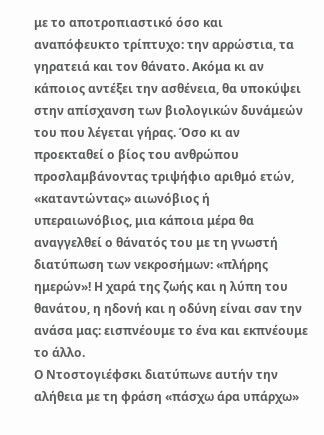με το αποτροπιαστικό όσο και αναπόφευκτο τρίπτυχο: την αρρώστια, τα γηρατειά και τον θάνατο. Ακόμα κι αν κάποιος αντέξει την ασθένεια, θα υποκύψει στην απίσχανση των βιολογικών δυνάμεών του που λέγεται γήρας. Όσο κι αν προεκταθεί ο βίος του ανθρώπου προσλαμβάνοντας τριψήφιο αριθμό ετών, «καταντώντας» αιωνόβιος ή υπεραιωνόβιος, μια κάποια μέρα θα αναγγελθεί ο θάνατός του με τη γνωστή διατύπωση των νεκροσήμων: «πλήρης ημερών»! Η χαρά της ζωής και η λύπη του θανάτου, η ηδονή και η οδύνη είναι σαν την ανάσα μας: εισπνέουμε το ένα και εκπνέουμε το άλλο.
Ο Ντοστογιέφσκι διατύπωνε αυτήν την αλήθεια με τη φράση «πάσχω άρα υπάρχω»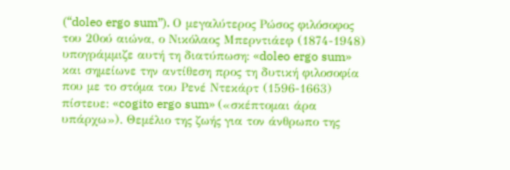(“doleo ergo sum”). Ο μεγαλύτερος Ρώσος φιλόσοφος του 20ού αιώνα, ο Νικόλαος Μπερντιάεφ (1874-1948) υπογράμμιζε αυτή τη διατύπωση: «doleo ergo sum» και σημείωνε την αντίθεση προς τη δυτική φιλοσοφία που με το στόμα του Ρενέ Ντεκάρτ (1596-1663) πίστευε: «cogito ergo sum» («σκέπτομαι άρα υπάρχω»). Θεμέλιο της ζωής για τον άνθρωπο της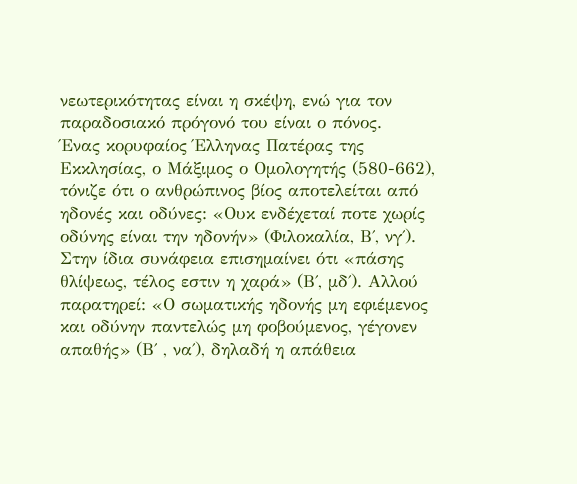νεωτερικότητας είναι η σκέψη, ενώ για τον παραδοσιακό πρόγονό του είναι ο πόνος.
Ένας κορυφαίος Έλληνας Πατέρας της Εκκλησίας, ο Μάξιμος ο Ομολογητής (580-662), τόνιζε ότι ο ανθρώπινος βίος αποτελείται από ηδονές και οδύνες: «Ουκ ενδέχεταί ποτε χωρίς οδύνης είναι την ηδονήν» (Φιλοκαλία, Β΄, νγ΄). Στην ίδια συνάφεια επισημαίνει ότι «πάσης θλίψεως, τέλος εστιν η χαρά» (Β΄, μδ΄). Αλλού παρατηρεί: «Ο σωματικής ηδονής μη εφιέμενος και οδύνην παντελώς μη φοβούμενος, γέγονεν απαθής» (Β΄ , να΄), δηλαδή η απάθεια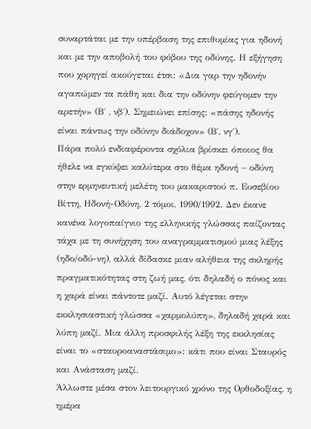συναρτάται με την υπέρβαση της επιθυμίας για ηδονή και με την αποβολή του φόβου της οδύνης. Η εξήγηση που χορηγεί ακούγεται έτσι: «Δια γαρ την ηδονήν αγαπώμεν τα πάθη και δια την οδύνην φεύγομεν την αρετήν» (Β΄ , νβ΄). Σημειώνει επίσης: «πάσης ηδονής είναι πάντως την οδύνην διάδοχον» (Β΄, νγ΄).
Πάρα πολύ ενδιαφέροντα σχόλια βρίσκει όποιος θα ήθελε να εγκύψει καλύτερα στο θέμα ηδονή – οδύνη στην ερμηνευτική μελέτη του μακαριστού π. Ευσεβίου Βίττη, Ηδονή-Οδύνη, 2 τόμοι, 1990/1992. Δεν έκανε κανένα λογοπαίγνιο της ελληνικής γλώσσας παίζοντας τάχα με τη συνήχηση του αναγραμματισμού μιας λέξης (ηδο/οδύ-νη), αλλά δίδασκε μιαν αλήθεια της σκληρής πραγματικότητας στη ζωή μας, ότι δηλαδή ο πόνος και η χαρά είναι πάντοτε μαζί. Αυτό λέγεται στην εκκλησιαστική γλώσσα «χαρμολύπη», δηλαδή χαρά και λύπη μαζί. Μια άλλη προσφιλής λέξη της εκκλησίας είναι το «σταυροαναστάσιμο»: κάτι που είναι Σταυρός και Ανάσταση μαζί.
Άλλωστε μέσα στον λειτουργικό χρόνο της Ορθοδοξίας, η ημέρα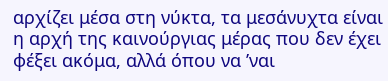αρχίζει μέσα στη νύκτα, τα μεσάνυχτα είναι η αρχή της καινούργιας μέρας που δεν έχει φέξει ακόμα, αλλά όπου να ’ναι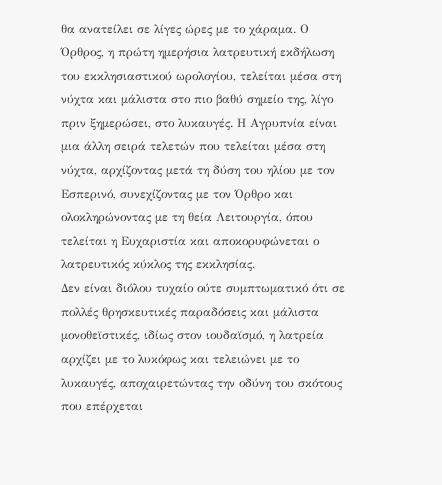θα ανατείλει σε λίγες ώρες με το χάραμα. Ο Όρθρος, η πρώτη ημερήσια λατρευτική εκδήλωση του εκκλησιαστικού ωρολογίου, τελείται μέσα στη νύχτα και μάλιστα στο πιο βαθύ σημείο της, λίγο πριν ξημερώσει, στο λυκαυγές. Η Αγρυπνία είναι μια άλλη σειρά τελετών που τελείται μέσα στη νύχτα, αρχίζοντας μετά τη δύση του ηλίου με τον Εσπερινό, συνεχίζοντας με τον Όρθρο και ολοκληρώνοντας με τη θεία Λειτουργία, όπου τελείται η Ευχαριστία και αποκορυφώνεται ο λατρευτικός κύκλος της εκκλησίας.
Δεν είναι διόλου τυχαίο ούτε συμπτωματικό ότι σε πολλές θρησκευτικές παραδόσεις και μάλιστα μονοθεϊστικές, ιδίως στον ιουδαϊσμό, η λατρεία αρχίζει με το λυκόφως και τελειώνει με το λυκαυγές, αποχαιρετώντας την οδύνη του σκότους που επέρχεται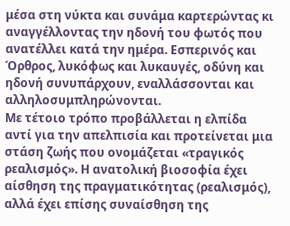μέσα στη νύκτα και συνάμα καρτερώντας κι αναγγέλλοντας την ηδονή του φωτός που ανατέλλει κατά την ημέρα. Εσπερινός και Όρθρος, λυκόφως και λυκαυγές, οδύνη και ηδονή συνυπάρχουν, εναλλάσσονται και αλληλοσυμπληρώνονται.
Με τέτοιο τρόπο προβάλλεται η ελπίδα αντί για την απελπισία και προτείνεται μια στάση ζωής που ονομάζεται «τραγικός ρεαλισμός». Η ανατολική βιοσοφία έχει αίσθηση της πραγματικότητας (ρεαλισμός), αλλά έχει επίσης συναίσθηση της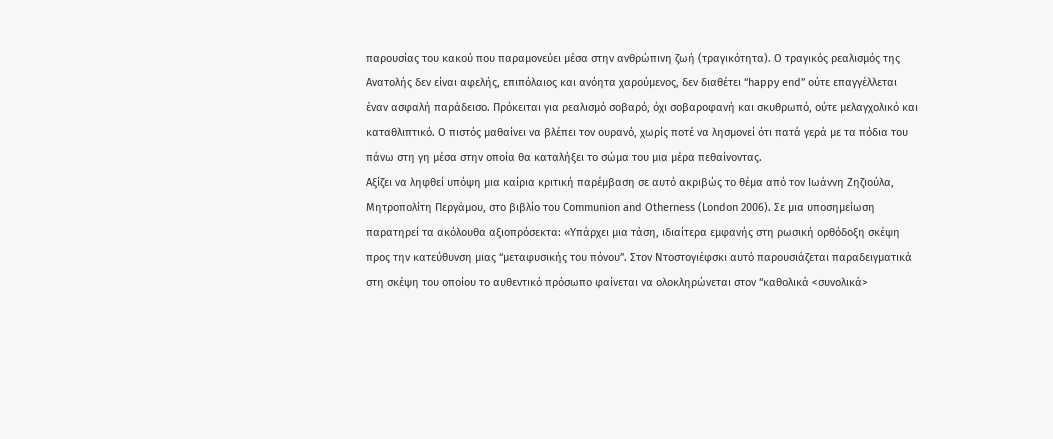παρουσίας του κακού που παραμονεύει μέσα στην ανθρώπινη ζωή (τραγικότητα). Ο τραγικός ρεαλισμός της Ανατολής δεν είναι αφελής, επιπόλαιος και ανόητα χαρούμενος, δεν διαθέτει “happy end” ούτε επαγγέλλεται έναν ασφαλή παράδεισο. Πρόκειται για ρεαλισμό σοβαρό, όχι σοβαροφανή και σκυθρωπό, ούτε μελαγχολικό και καταθλιπτικό. Ο πιστός μαθαίνει να βλέπει τον ουρανό, χωρίς ποτέ να λησμονεί ότι πατά γερά με τα πόδια του πάνω στη γη μέσα στην οποία θα καταλήξει το σώμα του μια μέρα πεθαίνοντας.
Αξίζει να ληφθεί υπόψη μια καίρια κριτική παρέμβαση σε αυτό ακριβώς το θέμα από τον Ιωάννη Ζηζιούλα, Μητροπολίτη Περγάμου, στο βιβλίο του Communion and Otherness (London 2006). Σε μια υποσημείωση παρατηρεί τα ακόλουθα αξιοπρόσεκτα: «Υπάρχει μια τάση, ιδιαίτερα εμφανής στη ρωσική ορθόδοξη σκέψη προς την κατεύθυνση μιας “μεταφυσικής του πόνου”. Στον Ντοστογιέφσκι αυτό παρουσιάζεται παραδειγματικά στη σκέψη του οποίου το αυθεντικό πρόσωπο φαίνεται να ολοκληρώνεται στον “καθολικά <συνολικά>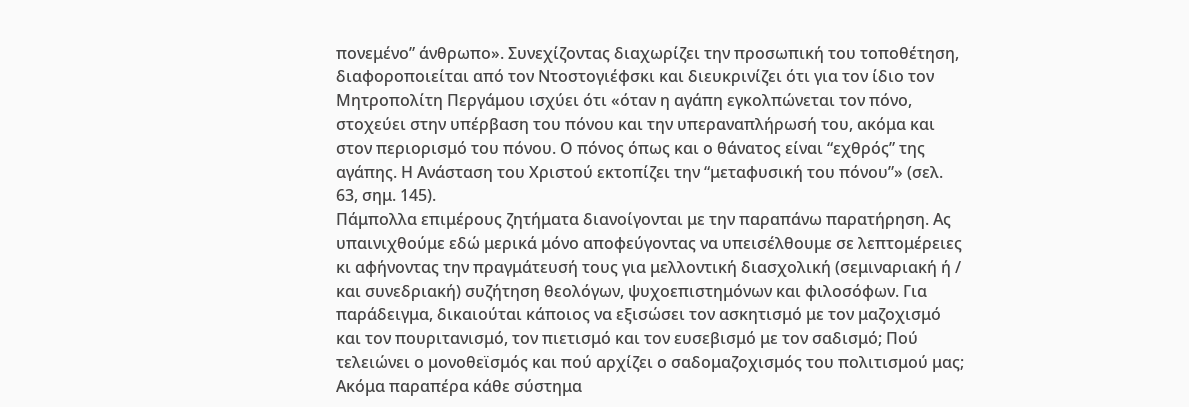πονεμένο” άνθρωπο». Συνεχίζοντας διαχωρίζει την προσωπική του τοποθέτηση, διαφοροποιείται από τον Ντοστογιέφσκι και διευκρινίζει ότι για τον ίδιο τον Μητροπολίτη Περγάμου ισχύει ότι «όταν η αγάπη εγκολπώνεται τον πόνο, στοχεύει στην υπέρβαση του πόνου και την υπεραναπλήρωσή του, ακόμα και στον περιορισμό του πόνου. Ο πόνος όπως και ο θάνατος είναι “εχθρός” της αγάπης. Η Ανάσταση του Χριστού εκτοπίζει την “μεταφυσική του πόνου”» (σελ. 63, σημ. 145).
Πάμπολλα επιμέρους ζητήματα διανοίγονται με την παραπάνω παρατήρηση. Ας υπαινιχθούμε εδώ μερικά μόνο αποφεύγοντας να υπεισέλθουμε σε λεπτομέρειες κι αφήνοντας την πραγμάτευσή τους για μελλοντική διασχολική (σεμιναριακή ή / και συνεδριακή) συζήτηση θεολόγων, ψυχοεπιστημόνων και φιλοσόφων. Για παράδειγμα, δικαιούται κάποιος να εξισώσει τον ασκητισμό με τον μαζοχισμό και τον πουριτανισμό, τον πιετισμό και τον ευσεβισμό με τον σαδισμό; Πού τελειώνει ο μονοθεϊσμός και πού αρχίζει ο σαδομαζοχισμός του πολιτισμού μας; Ακόμα παραπέρα κάθε σύστημα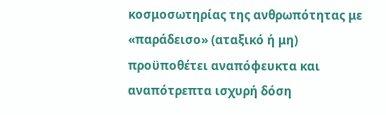κοσμοσωτηρίας της ανθρωπότητας με «παράδεισο» (αταξικό ή μη) προϋποθέτει αναπόφευκτα και αναπότρεπτα ισχυρή δόση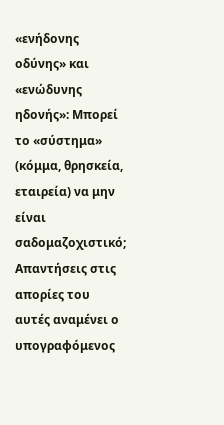«ενήδονης οδύνης» και «ενώδυνης ηδονής»: Μπορεί το «σύστημα» (κόμμα, θρησκεία, εταιρεία) να μην είναι σαδομαζοχιστικό;
Απαντήσεις στις απορίες του αυτές αναμένει ο υπογραφόμενος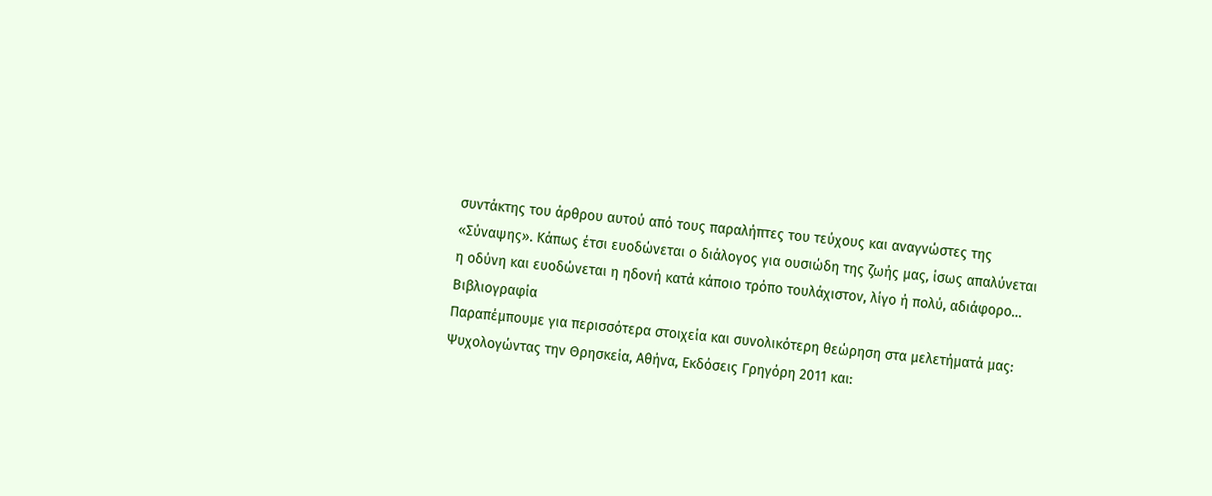συντάκτης του άρθρου αυτού από τους παραλήπτες του τεύχους και αναγνώστες της «Σύναψης». Κάπως έτσι ευοδώνεται ο διάλογος για ουσιώδη της ζωής μας, ίσως απαλύνεται η οδύνη και ευοδώνεται η ηδονή κατά κάποιο τρόπο τουλάχιστον, λίγο ή πολύ, αδιάφορο…
Βιβλιογραφία
Παραπέμπουμε για περισσότερα στοιχεία και συνολικότερη θεώρηση στα μελετήματά μας: Ψυχολογώντας την Θρησκεία, Αθήνα, Εκδόσεις Γρηγόρη 2011 και: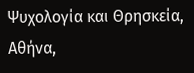Ψυχολογία και Θρησκεία, Αθήνα,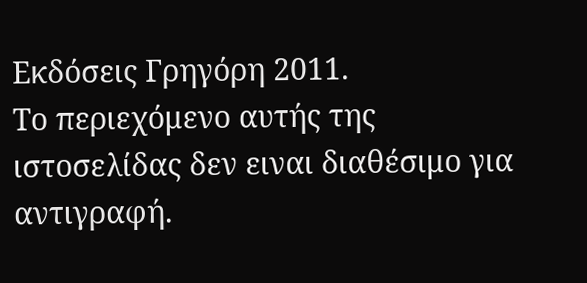Εκδόσεις Γρηγόρη 2011.
Το περιεχόμενο αυτής της ιστοσελίδας δεν ειναι διαθέσιμο για αντιγραφή.